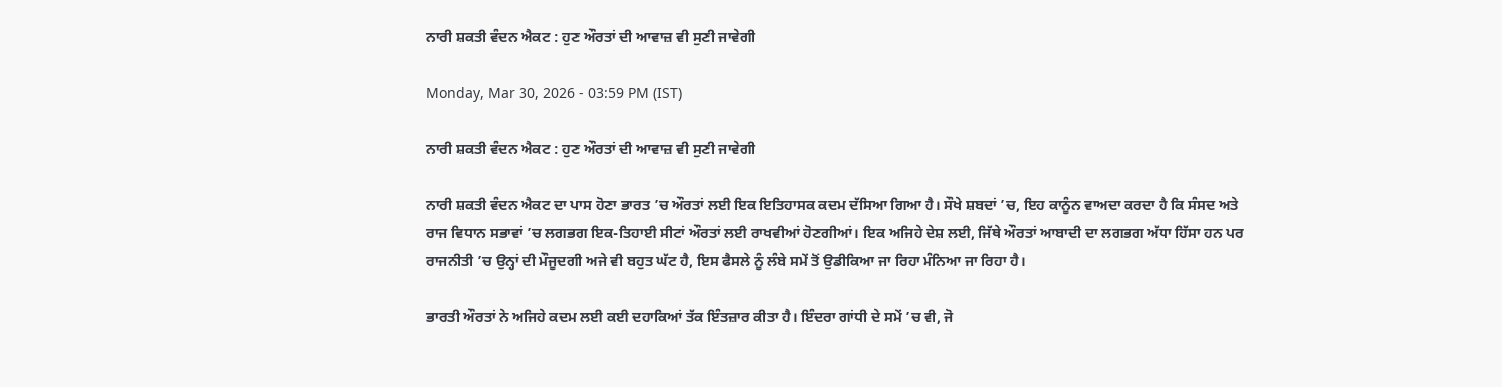ਨਾਰੀ ਸ਼ਕਤੀ ਵੰਦਨ ਐਕਟ : ਹੁਣ ਔਰਤਾਂ ਦੀ ਆਵਾਜ਼ ਵੀ ਸੁਣੀ ਜਾਵੇਗੀ

Monday, Mar 30, 2026 - 03:59 PM (IST)

ਨਾਰੀ ਸ਼ਕਤੀ ਵੰਦਨ ਐਕਟ : ਹੁਣ ਔਰਤਾਂ ਦੀ ਆਵਾਜ਼ ਵੀ ਸੁਣੀ ਜਾਵੇਗੀ

ਨਾਰੀ ਸ਼ਕਤੀ ਵੰਦਨ ਐਕਟ ਦਾ ਪਾਸ ਹੋਣਾ ਭਾਰਤ ’ਚ ਔਰਤਾਂ ਲਈ ਇਕ ਇਤਿਹਾਸਕ ਕਦਮ ਦੱਸਿਆ ਗਿਆ ਹੈ। ਸੌਖੇ ਸ਼ਬਦਾਂ ’ਚ, ਇਹ ਕਾਨੂੰਨ ਵਾਅਦਾ ਕਰਦਾ ਹੈ ਕਿ ਸੰਸਦ ਅਤੇ ਰਾਜ ਵਿਧਾਨ ਸਭਾਵਾਂ ’ਚ ਲਗਭਗ ਇਕ-ਤਿਹਾਈ ਸੀਟਾਂ ਔਰਤਾਂ ਲਈ ਰਾਖਵੀਆਂ ਹੋਣਗੀਆਂ। ਇਕ ਅਜਿਹੇ ਦੇਸ਼ ਲਈ, ਜਿੱਥੇ ਔਰਤਾਂ ਆਬਾਦੀ ਦਾ ਲਗਭਗ ਅੱਧਾ ਹਿੱਸਾ ਹਨ ਪਰ ਰਾਜਨੀਤੀ ’ਚ ਉਨ੍ਹਾਂ ਦੀ ਮੌਜੂਦਗੀ ਅਜੇ ਵੀ ਬਹੁਤ ਘੱਟ ਹੈ, ਇਸ ਫੈਸਲੇ ਨੂੰ ਲੰਬੇ ਸਮੇਂ ਤੋਂ ਉਡੀਕਿਆ ਜਾ ਰਿਹਾ ਮੰਨਿਆ ਜਾ ਰਿਹਾ ਹੈ।

ਭਾਰਤੀ ਔਰਤਾਂ ਨੇ ਅਜਿਹੇ ਕਦਮ ਲਈ ਕਈ ਦਹਾਕਿਆਂ ਤੱਕ ਇੰਤਜ਼ਾਰ ਕੀਤਾ ਹੈ। ਇੰਦਰਾ ਗਾਂਧੀ ਦੇ ਸਮੇਂ ’ਚ ਵੀ, ਜੋ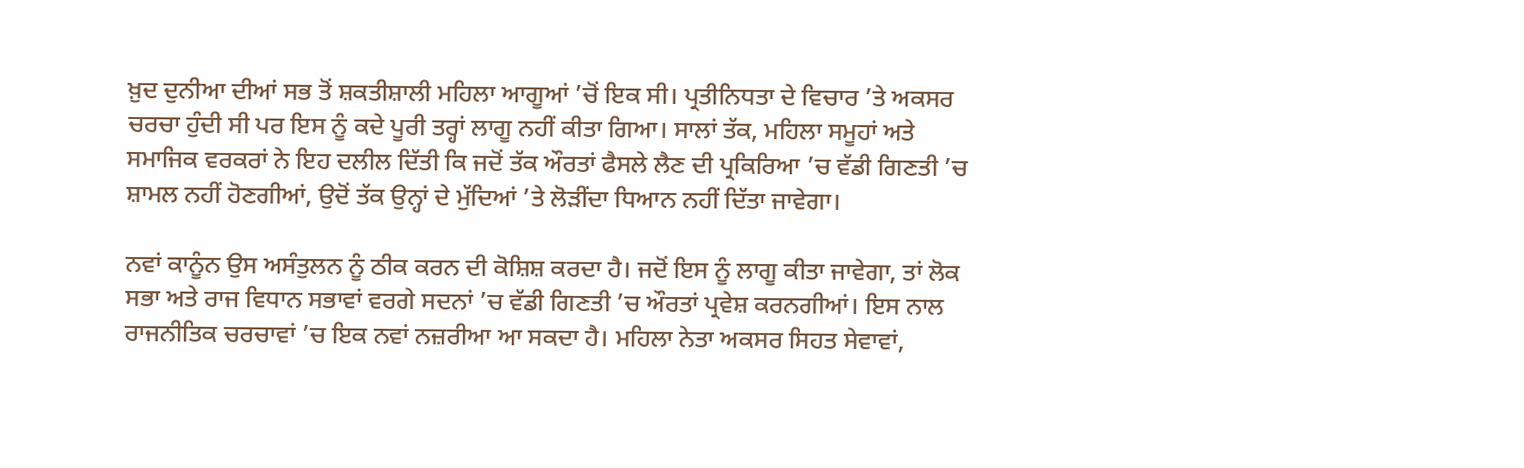ਖ਼ੁਦ ਦੁਨੀਆ ਦੀਆਂ ਸਭ ਤੋਂ ਸ਼ਕਤੀਸ਼ਾਲੀ ਮਹਿਲਾ ਆਗੂਆਂ ’ਚੋਂ ਇਕ ਸੀ। ਪ੍ਰਤੀਨਿਧਤਾ ਦੇ ਵਿਚਾਰ ’ਤੇ ਅਕਸਰ ਚਰਚਾ ਹੁੰਦੀ ਸੀ ਪਰ ਇਸ ਨੂੰ ਕਦੇ ਪੂਰੀ ਤਰ੍ਹਾਂ ਲਾਗੂ ਨਹੀਂ ਕੀਤਾ ਗਿਆ। ਸਾਲਾਂ ਤੱਕ, ਮਹਿਲਾ ਸਮੂਹਾਂ ਅਤੇ ਸਮਾਜਿਕ ਵਰਕਰਾਂ ਨੇ ਇਹ ਦਲੀਲ ਦਿੱਤੀ ਕਿ ਜਦੋਂ ਤੱਕ ਔਰਤਾਂ ਫੈਸਲੇ ਲੈਣ ਦੀ ਪ੍ਰਕਿਰਿਆ ’ਚ ਵੱਡੀ ਗਿਣਤੀ ’ਚ ਸ਼ਾਮਲ ਨਹੀਂ ਹੋਣਗੀਆਂ, ਉਦੋਂ ਤੱਕ ਉਨ੍ਹਾਂ ਦੇ ਮੁੱਦਿਆਂ ’ਤੇ ਲੋੜੀਂਦਾ ਧਿਆਨ ਨਹੀਂ ਦਿੱਤਾ ਜਾਵੇਗਾ।

ਨਵਾਂ ਕਾਨੂੰਨ ਉਸ ਅਸੰਤੁਲਨ ਨੂੰ ਠੀਕ ਕਰਨ ਦੀ ਕੋਸ਼ਿਸ਼ ਕਰਦਾ ਹੈ। ਜਦੋਂ ਇਸ ਨੂੰ ਲਾਗੂ ਕੀਤਾ ਜਾਵੇਗਾ, ਤਾਂ ਲੋਕ ਸਭਾ ਅਤੇ ਰਾਜ ਵਿਧਾਨ ਸਭਾਵਾਂ ਵਰਗੇ ਸਦਨਾਂ ’ਚ ਵੱਡੀ ਗਿਣਤੀ ’ਚ ਔਰਤਾਂ ਪ੍ਰਵੇਸ਼ ਕਰਨਗੀਆਂ। ਇਸ ਨਾਲ ਰਾਜਨੀਤਿਕ ਚਰਚਾਵਾਂ ’ਚ ਇਕ ਨਵਾਂ ਨਜ਼ਰੀਆ ਆ ਸਕਦਾ ਹੈ। ਮਹਿਲਾ ਨੇਤਾ ਅਕਸਰ ਸਿਹਤ ਸੇਵਾਵਾਂ,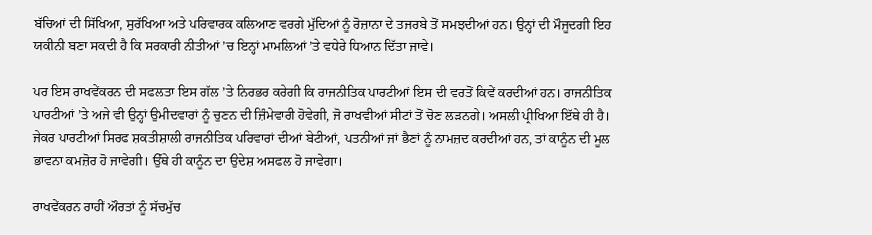ਬੱਚਿਆਂ ਦੀ ਸਿੱਖਿਆ, ਸੁਰੱਖਿਆ ਅਤੇ ਪਰਿਵਾਰਕ ਕਲਿਆਣ ਵਰਗੇ ਮੁੱਦਿਆਂ ਨੂੰ ਰੋਜ਼ਾਨਾ ਦੇ ਤਜਰਬੇ ਤੋਂ ਸਮਝਦੀਆਂ ਹਨ। ਉਨ੍ਹਾਂ ਦੀ ਮੌਜੂਦਗੀ ਇਹ ਯਕੀਨੀ ਬਣਾ ਸਕਦੀ ਹੈ ਕਿ ਸਰਕਾਰੀ ਨੀਤੀਆਂ ’ਚ ਇਨ੍ਹਾਂ ਮਾਮਲਿਆਂ ’ਤੇ ਵਧੇਰੇ ਧਿਆਨ ਦਿੱਤਾ ਜਾਵੇ।

ਪਰ ਇਸ ਰਾਖਵੇਂਕਰਨ ਦੀ ਸਫਲਤਾ ਇਸ ਗੱਲ ’ਤੇ ਨਿਰਭਰ ਕਰੇਗੀ ਕਿ ਰਾਜਨੀਤਿਕ ਪਾਰਟੀਆਂ ਇਸ ਦੀ ਵਰਤੋਂ ਕਿਵੇਂ ਕਰਦੀਆਂ ਹਨ। ਰਾਜਨੀਤਿਕ ਪਾਰਟੀਆਂ ’ਤੇ ਅਜੇ ਵੀ ਉਨ੍ਹਾਂ ਉਮੀਦਵਾਰਾਂ ਨੂੰ ਚੁਣਨ ਦੀ ਜ਼ਿੰਮੇਵਾਰੀ ਹੋਵੇਗੀ, ਜੋ ਰਾਖਵੀਆਂ ਸੀਟਾਂ ਤੋਂ ਚੋਣ ਲੜਨਗੇ। ਅਸਲੀ ਪ੍ਰੀਖਿਆ ਇੱਥੇ ਹੀ ਹੈ। ਜੇਕਰ ਪਾਰਟੀਆਂ ਸਿਰਫ ਸ਼ਕਤੀਸ਼ਾਲੀ ਰਾਜਨੀਤਿਕ ਪਰਿਵਾਰਾਂ ਦੀਆਂ ਬੇਟੀਆਂ, ਪਤਨੀਆਂ ਜਾਂ ਭੈਣਾਂ ਨੂੰ ਨਾਮਜ਼ਦ ਕਰਦੀਆਂ ਹਨ, ਤਾਂ ਕਾਨੂੰਨ ਦੀ ਮੂਲ ਭਾਵਨਾ ਕਮਜ਼ੋਰ ਹੋ ਜਾਵੇਗੀ। ਉੱਥੇ ਹੀ ਕਾਨੂੰਨ ਦਾ ਉਦੇਸ਼ ਅਸਫਲ ਹੋ ਜਾਵੇਗਾ।

ਰਾਖਵੇਂਕਰਨ ਰਾਹੀਂ ਔਰਤਾਂ ਨੂੰ ਸੱਚਮੁੱਚ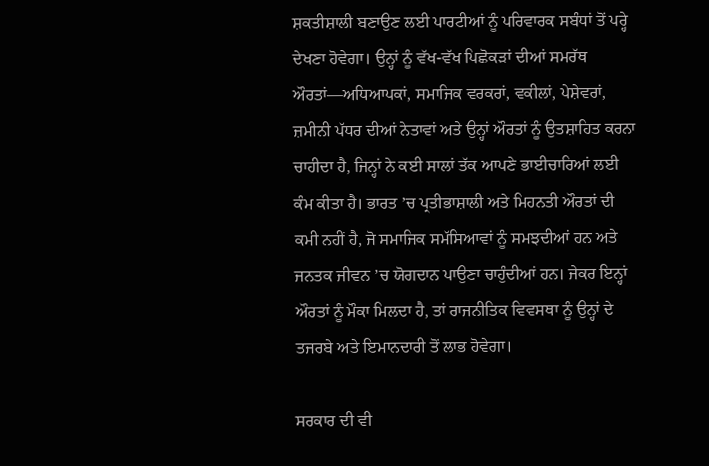ਸ਼ਕਤੀਸ਼ਾਲੀ ਬਣਾਉਣ ਲਈ ਪਾਰਟੀਆਂ ਨੂੰ ਪਰਿਵਾਰਕ ਸਬੰਧਾਂ ਤੋਂ ਪਰ੍ਹੇ ਦੇਖਣਾ ਹੋਵੇਗਾ। ਉਨ੍ਹਾਂ ਨੂੰ ਵੱਖ-ਵੱਖ ਪਿਛੋਕੜਾਂ ਦੀਆਂ ਸਮਰੱਥ ਔਰਤਾਂ—ਅਧਿਆਪਕਾਂ, ਸਮਾਜਿਕ ਵਰਕਰਾਂ, ਵਕੀਲਾਂ, ਪੇਸ਼ੇਵਰਾਂ, ਜ਼ਮੀਨੀ ਪੱਧਰ ਦੀਆਂ ਨੇਤਾਵਾਂ ਅਤੇ ਉਨ੍ਹਾਂ ਔਰਤਾਂ ਨੂੰ ਉਤਸ਼ਾਹਿਤ ਕਰਨਾ ਚਾਹੀਦਾ ਹੈ, ਜਿਨ੍ਹਾਂ ਨੇ ਕਈ ਸਾਲਾਂ ਤੱਕ ਆਪਣੇ ਭਾਈਚਾਰਿਆਂ ਲਈ ਕੰਮ ਕੀਤਾ ਹੈ। ਭਾਰਤ ’ਚ ਪ੍ਰਤੀਭਾਸ਼ਾਲੀ ਅਤੇ ਮਿਹਨਤੀ ਔਰਤਾਂ ਦੀ ਕਮੀ ਨਹੀਂ ਹੈ, ਜੋ ਸਮਾਜਿਕ ਸਮੱਸਿਆਵਾਂ ਨੂੰ ਸਮਝਦੀਆਂ ਹਨ ਅਤੇ ਜਨਤਕ ਜੀਵਨ ’ਚ ਯੋਗਦਾਨ ਪਾਉਣਾ ਚਾਹੁੰਦੀਆਂ ਹਨ। ਜੇਕਰ ਇਨ੍ਹਾਂ ਔਰਤਾਂ ਨੂੰ ਮੌਕਾ ਮਿਲਦਾ ਹੈ, ਤਾਂ ਰਾਜਨੀਤਿਕ ਵਿਵਸਥਾ ਨੂੰ ਉਨ੍ਹਾਂ ਦੇ ਤਜਰਬੇ ਅਤੇ ਇਮਾਨਦਾਰੀ ਤੋਂ ਲਾਭ ਹੋਵੇਗਾ।

ਸਰਕਾਰ ਦੀ ਵੀ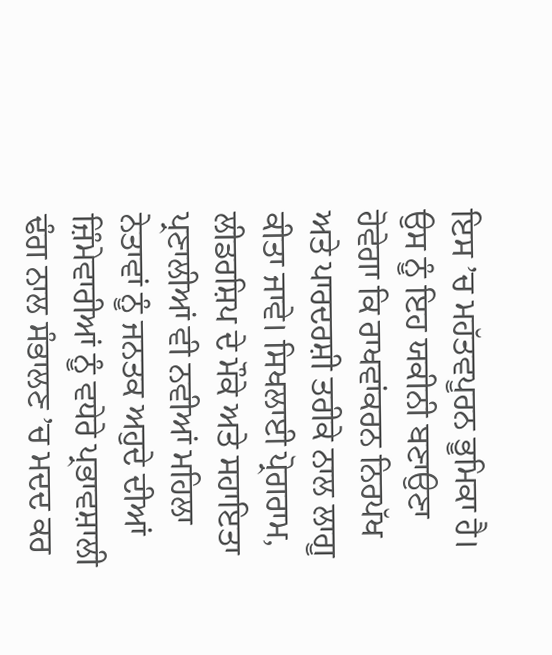ਇਸ ’ਚ ਮਹੱਤਵਪੂਰਨ ਭੂਮਿਕਾ ਹੈ। ਉਸ ਨੂੰ ਇਹ ਯਕੀਨੀ ਬਣਾਉਣਾ ਹੋਵੇਗਾ ਕਿ ਰਾਖਵਾਂਕਰਨ ਨਿਰਪੱਖ ਅਤੇ ਪਾਰਦਰਸ਼ੀ ਤਰੀਕੇ ਨਾਲ ਲਾਗੂ ਕੀਤਾ ਜਾਵੇ। ਸਿਖਲਾਈ ਪ੍ਰੋਗਰਾਮ, ਲੀਡਰਸ਼ਿਪ ਦੇ ਮੌਕੇ ਅਤੇ ਸਹਾਇਤਾ ਪ੍ਰਣਾਲੀਆਂ ਵੀ ਨਵੀਆਂ ਮਹਿਲਾ ਨੇਤਾਵਾਂ ਨੂੰ ਜਨਤਕ ਅਹੁਦੇ ਦੀਆਂ ਜ਼ਿੰਮੇਵਾਰੀਆਂ ਨੂੰ ਵਧੇਰੇ ਪ੍ਰਭਾਵਸ਼ਾਲੀ ਢੰਗ ਨਾਲ ਸੰਭਾਲਣ ’ਚ ਮਦਦ ਕਰ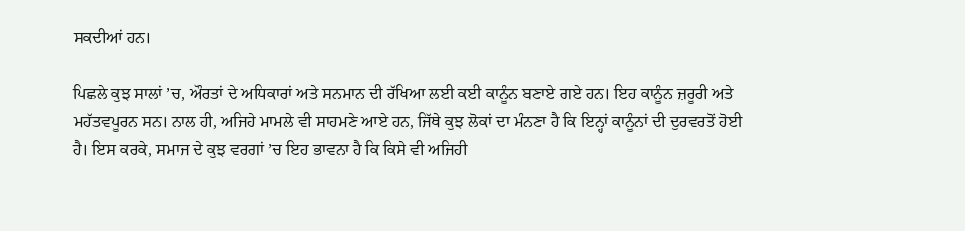ਸਕਦੀਆਂ ਹਨ।

ਪਿਛਲੇ ਕੁਝ ਸਾਲਾਂ ’ਚ, ਔਰਤਾਂ ਦੇ ਅਧਿਕਾਰਾਂ ਅਤੇ ਸਨਮਾਨ ਦੀ ਰੱਖਿਆ ਲਈ ਕਈ ਕਾਨੂੰਨ ਬਣਾਏ ਗਏ ਹਨ। ਇਹ ਕਾਨੂੰਨ ਜ਼ਰੂਰੀ ਅਤੇ ਮਹੱਤਵਪੂਰਨ ਸਨ। ਨਾਲ ਹੀ, ਅਜਿਹੇ ਮਾਮਲੇ ਵੀ ਸਾਹਮਣੇ ਆਏ ਹਨ, ਜਿੱਥੇ ਕੁਝ ਲੋਕਾਂ ਦਾ ਮੰਨਣਾ ਹੈ ਕਿ ਇਨ੍ਹਾਂ ਕਾਨੂੰਨਾਂ ਦੀ ਦੁਰਵਰਤੋਂ ਹੋਈ ਹੈ। ਇਸ ਕਰਕੇ, ਸਮਾਜ ਦੇ ਕੁਝ ਵਰਗਾਂ ’ਚ ਇਹ ਭਾਵਨਾ ਹੈ ਕਿ ਕਿਸੇ ਵੀ ਅਜਿਹੀ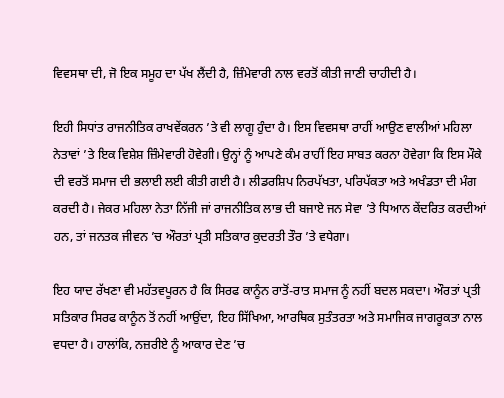ਵਿਵਸਥਾ ਦੀ, ਜੋ ਇਕ ਸਮੂਹ ਦਾ ਪੱਖ ਲੈਂਦੀ ਹੈ, ਜ਼ਿੰਮੇਵਾਰੀ ਨਾਲ ਵਰਤੋਂ ਕੀਤੀ ਜਾਣੀ ਚਾਹੀਦੀ ਹੈ।

ਇਹੀ ਸਿਧਾਂਤ ਰਾਜਨੀਤਿਕ ਰਾਖਵੇਂਕਰਨ ’ਤੇ ਵੀ ਲਾਗੂ ਹੁੰਦਾ ਹੈ। ਇਸ ਵਿਵਸਥਾ ਰਾਹੀਂ ਆਉਣ ਵਾਲੀਆਂ ਮਹਿਲਾ ਨੇਤਾਵਾਂ ’ਤੇ ਇਕ ਵਿਸ਼ੇਸ਼ ਜ਼ਿੰਮੇਵਾਰੀ ਹੋਵੇਗੀ। ਉਨ੍ਹਾਂ ਨੂੰ ਆਪਣੇ ਕੰਮ ਰਾਹੀਂ ਇਹ ਸਾਬਤ ਕਰਨਾ ਹੋਵੇਗਾ ਕਿ ਇਸ ਮੌਕੇ ਦੀ ਵਰਤੋਂ ਸਮਾਜ ਦੀ ਭਲਾਈ ਲਈ ਕੀਤੀ ਗਈ ਹੈ। ਲੀਡਰਸ਼ਿਪ ਨਿਰਪੱਖਤਾ, ਪਰਿਪੱਕਤਾ ਅਤੇ ਅਖੰਡਤਾ ਦੀ ਮੰਗ ਕਰਦੀ ਹੈ। ਜੇਕਰ ਮਹਿਲਾ ਨੇਤਾ ਨਿੱਜੀ ਜਾਂ ਰਾਜਨੀਤਿਕ ਲਾਭ ਦੀ ਬਜਾਏ ਜਨ ਸੇਵਾ ’ਤੇ ਧਿਆਨ ਕੇਂਦਰਿਤ ਕਰਦੀਆਂ ਹਨ, ਤਾਂ ਜਨਤਕ ਜੀਵਨ ’ਚ ਔਰਤਾਂ ਪ੍ਰਤੀ ਸਤਿਕਾਰ ਕੁਦਰਤੀ ਤੌਰ ’ਤੇ ਵਧੇਗਾ।

ਇਹ ਯਾਦ ਰੱਖਣਾ ਵੀ ਮਹੱਤਵਪੂਰਨ ਹੈ ਕਿ ਸਿਰਫ ਕਾਨੂੰਨ ਰਾਤੋਂ-ਰਾਤ ਸਮਾਜ ਨੂੰ ਨਹੀਂ ਬਦਲ ਸਕਦਾ। ਔਰਤਾਂ ਪ੍ਰਤੀ ਸਤਿਕਾਰ ਸਿਰਫ ਕਾਨੂੰਨ ਤੋਂ ਨਹੀਂ ਆਉਂਦਾ, ਇਹ ਸਿੱਖਿਆ, ਆਰਥਿਕ ਸੁਤੰਤਰਤਾ ਅਤੇ ਸਮਾਜਿਕ ਜਾਗਰੂਕਤਾ ਨਾਲ ਵਧਦਾ ਹੈ। ਹਾਲਾਂਕਿ, ਨਜ਼ਰੀਏ ਨੂੰ ਆਕਾਰ ਦੇਣ ’ਚ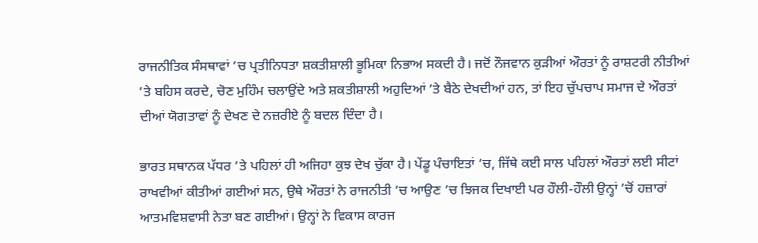ਰਾਜਨੀਤਿਕ ਸੰਸਥਾਵਾਂ ’ਚ ਪ੍ਰਤੀਨਿਧਤਾ ਸ਼ਕਤੀਸ਼ਾਲੀ ਭੂਮਿਕਾ ਨਿਭਾਅ ਸਕਦੀ ਹੈ। ਜਦੋਂ ਨੌਜਵਾਨ ਕੁੜੀਆਂ ਔਰਤਾਂ ਨੂੰ ਰਾਸ਼ਟਰੀ ਨੀਤੀਆਂ ’ਤੇ ਬਹਿਸ ਕਰਦੇ, ਚੋਣ ਮੁਹਿੰਮ ਚਲਾਉਂਦੇ ਅਤੇ ਸ਼ਕਤੀਸ਼ਾਲੀ ਅਹੁਦਿਆਂ ’ਤੇ ਬੈਠੇ ਦੇਖਦੀਆਂ ਹਨ, ਤਾਂ ਇਹ ਚੁੱਪਚਾਪ ਸਮਾਜ ਦੇ ਔਰਤਾਂ ਦੀਆਂ ਯੋਗਤਾਵਾਂ ਨੂੰ ਦੇਖਣ ਦੇ ਨਜ਼ਰੀਏ ਨੂੰ ਬਦਲ ਦਿੰਦਾ ਹੈ।

ਭਾਰਤ ਸਥਾਨਕ ਪੱਧਰ ’ਤੇ ਪਹਿਲਾਂ ਹੀ ਅਜਿਹਾ ਕੁਝ ਦੇਖ ਚੁੱਕਾ ਹੈ। ਪੇਂਡੂ ਪੰਚਾਇਤਾਂ ’ਚ, ਜਿੱਥੇ ਕਈ ਸਾਲ ਪਹਿਲਾਂ ਔਰਤਾਂ ਲਈ ਸੀਟਾਂ ਰਾਖਵੀਆਂ ਕੀਤੀਆਂ ਗਈਆਂ ਸਨ, ਉਥੇ ਔਰਤਾਂ ਨੇ ਰਾਜਨੀਤੀ ’ਚ ਆਉਣ ’ਚ ਝਿਜਕ ਦਿਖਾਈ ਪਰ ਹੌਲੀ-ਹੌਲੀ ਉਨ੍ਹਾਂ ’ਚੋਂ ਹਜ਼ਾਰਾਂ ਆਤਮਵਿਸ਼ਵਾਸੀ ਨੇਤਾ ਬਣ ਗਈਆਂ। ਉਨ੍ਹਾਂ ਨੇ ਵਿਕਾਸ ਕਾਰਜ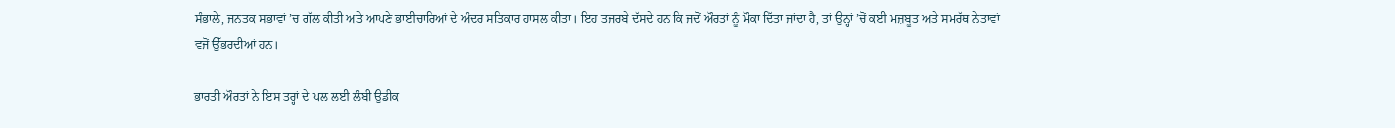ਸੰਭਾਲੇ, ਜਨਤਕ ਸਭਾਵਾਂ ’ਚ ਗੱਲ ਕੀਤੀ ਅਤੇ ਆਪਣੇ ਭਾਈਚਾਰਿਆਂ ਦੇ ਅੰਦਰ ਸਤਿਕਾਰ ਹਾਸਲ ਕੀਤਾ। ਇਹ ਤਜਰਬੇ ਦੱਸਦੇ ਹਨ ਕਿ ਜਦੋਂ ਔਰਤਾਂ ਨੂੰ ਮੌਕਾ ਦਿੱਤਾ ਜਾਂਦਾ ਹੈ, ਤਾਂ ਉਨ੍ਹਾਂ ’ਚੋਂ ਕਈ ਮਜ਼ਬੂਤ ਅਤੇ ਸਮਰੱਥ ਨੇਤਾਵਾਂ ਵਜੋਂ ਉੱਭਰਦੀਆਂ ਹਨ।

ਭਾਰਤੀ ਔਰਤਾਂ ਨੇ ਇਸ ਤਰ੍ਹਾਂ ਦੇ ਪਲ ਲਈ ਲੰਬੀ ਉਡੀਕ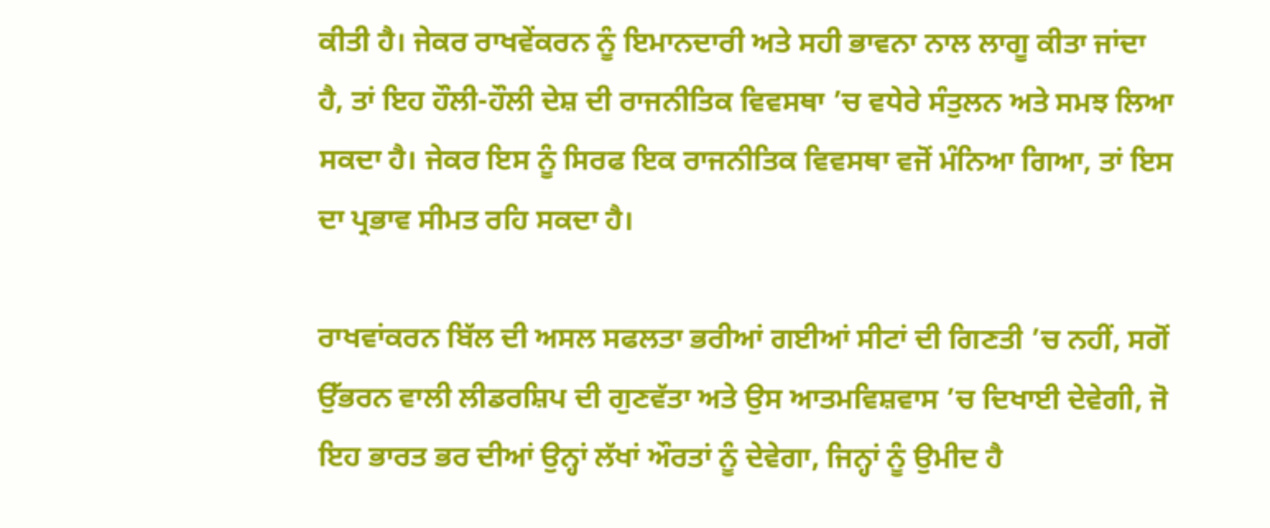ਕੀਤੀ ਹੈ। ਜੇਕਰ ਰਾਖਵੇਂਕਰਨ ਨੂੰ ਇਮਾਨਦਾਰੀ ਅਤੇ ਸਹੀ ਭਾਵਨਾ ਨਾਲ ਲਾਗੂ ਕੀਤਾ ਜਾਂਦਾ ਹੈ, ਤਾਂ ਇਹ ਹੌਲੀ-ਹੌਲੀ ਦੇਸ਼ ਦੀ ਰਾਜਨੀਤਿਕ ਵਿਵਸਥਾ ’ਚ ਵਧੇਰੇ ਸੰਤੁਲਨ ਅਤੇ ਸਮਝ ਲਿਆ ਸਕਦਾ ਹੈ। ਜੇਕਰ ਇਸ ਨੂੰ ਸਿਰਫ ਇਕ ਰਾਜਨੀਤਿਕ ਵਿਵਸਥਾ ਵਜੋਂ ਮੰਨਿਆ ਗਿਆ, ਤਾਂ ਇਸ ਦਾ ਪ੍ਰਭਾਵ ਸੀਮਤ ਰਹਿ ਸਕਦਾ ਹੈ।

ਰਾਖਵਾਂਕਰਨ ਬਿੱਲ ਦੀ ਅਸਲ ਸਫਲਤਾ ਭਰੀਆਂ ਗਈਆਂ ਸੀਟਾਂ ਦੀ ਗਿਣਤੀ ’ਚ ਨਹੀਂ, ਸਗੋਂ ਉੱਭਰਨ ਵਾਲੀ ਲੀਡਰਸ਼ਿਪ ਦੀ ਗੁਣਵੱਤਾ ਅਤੇ ਉਸ ਆਤਮਵਿਸ਼ਵਾਸ ’ਚ ਦਿਖਾਈ ਦੇਵੇਗੀ, ਜੋ ਇਹ ਭਾਰਤ ਭਰ ਦੀਆਂ ਉਨ੍ਹਾਂ ਲੱਖਾਂ ਔਰਤਾਂ ਨੂੰ ਦੇਵੇਗਾ, ਜਿਨ੍ਹਾਂ ਨੂੰ ਉਮੀਦ ਹੈ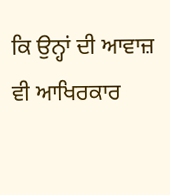ਕਿ ਉਨ੍ਹਾਂ ਦੀ ਆਵਾਜ਼ ਵੀ ਆਖਿਰਕਾਰ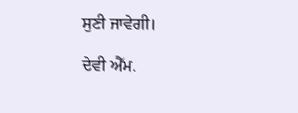ਸੁਣੀ ਜਾਵੇਗੀ।

ਦੇਵੀ ਐੱਮ.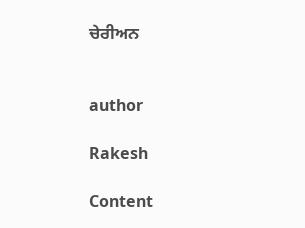ਚੇਰੀਅਨ


author

Rakesh

Content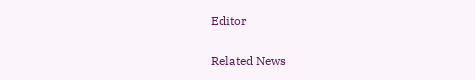Editor

Related News